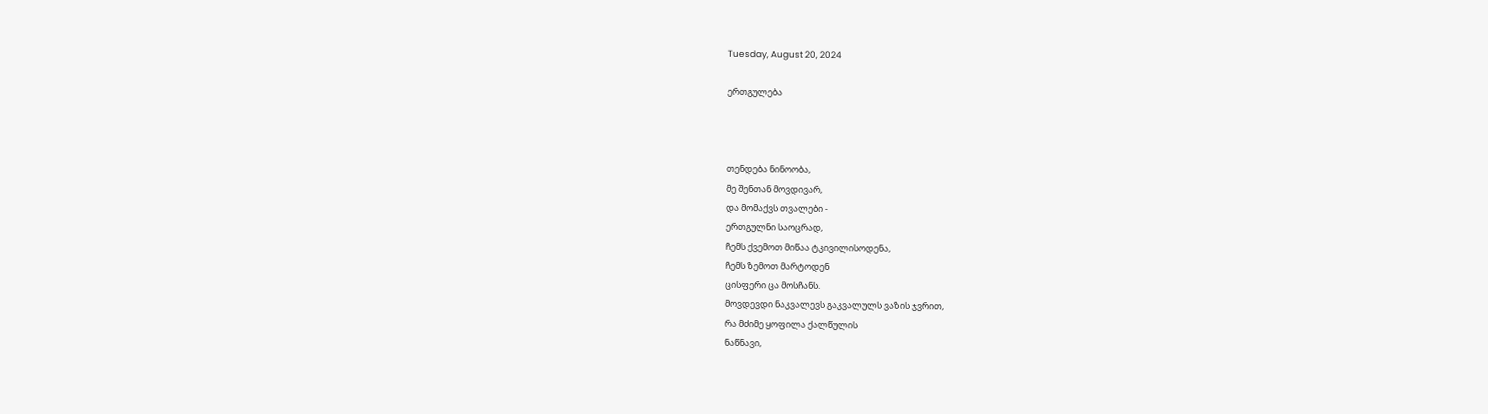Tuesday, August 20, 2024

ერთგულება



თენდება ნინოობა,
მე შენთან მოვდივარ,
და მომაქვს თვალები -
ერთგულნი საოცრად,
ჩემს ქვემოთ მიწაა ტკივილისოდენა,
ჩემს ზემოთ მარტოდენ
ცისფერი ცა მოსჩანს.
მოვდევდი ნაკვალევს გაკვალულს ვაზის ჯვრით,
რა მძიმე ყოფილა ქალწულის
ნაწნავი,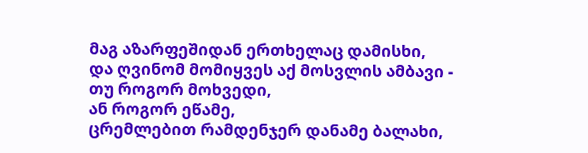მაგ აზარფეშიდან ერთხელაც დამისხი,
და ღვინომ მომიყვეს აქ მოსვლის ამბავი -
თუ როგორ მოხვედი,
ან როგორ ეწამე,
ცრემლებით რამდენჯერ დანამე ბალახი,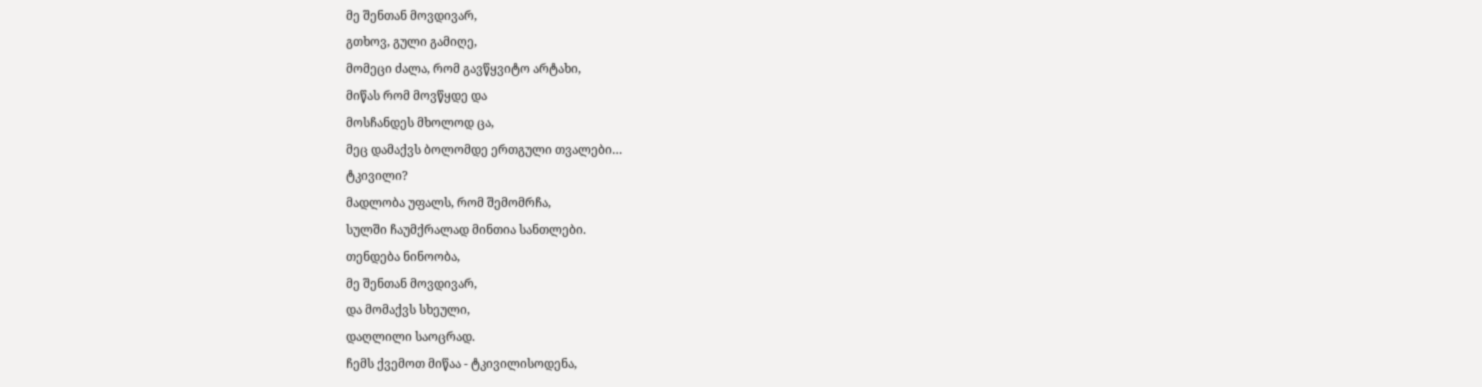მე შენთან მოვდივარ,
გთხოვ, გული გამიღე,
მომეცი ძალა, რომ გავწყვიტო არტახი,
მიწას რომ მოვწყდე და
მოსჩანდეს მხოლოდ ცა,
მეც დამაქვს ბოლომდე ერთგული თვალები…
ტკივილი?
მადლობა უფალს, რომ შემომრჩა,
სულში ჩაუმქრალად მინთია სანთლები.
თენდება ნინოობა,
მე შენთან მოვდივარ,
და მომაქვს სხეული,
დაღლილი საოცრად.
ჩემს ქვემოთ მიწაა - ტკივილისოდენა,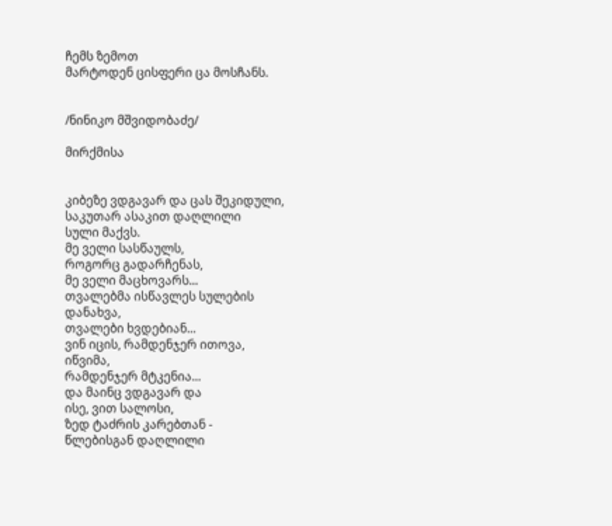ჩემს ზემოთ
მარტოდენ ცისფერი ცა მოსჩანს.


/ნინიკო მშვიდობაძე/

მირქმისა


კიბეზე ვდგავარ და ცას შეკიდული,
საკუთარ ასაკით დაღლილი
სული მაქვს.
მე ველი სასწაულს,
როგორც გადარჩენას,
მე ველი მაცხოვარს...
თვალებმა ისწავლეს სულების
დანახვა,
თვალები ხვდებიან...
ვინ იცის, რამდენჯერ ითოვა,
იწვიმა,
რამდენჯერ მტკენია...
და მაინც ვდგავარ და
ისე, ვით სალოსი,
ზედ ტაძრის კარებთან -
წლებისგან დაღლილი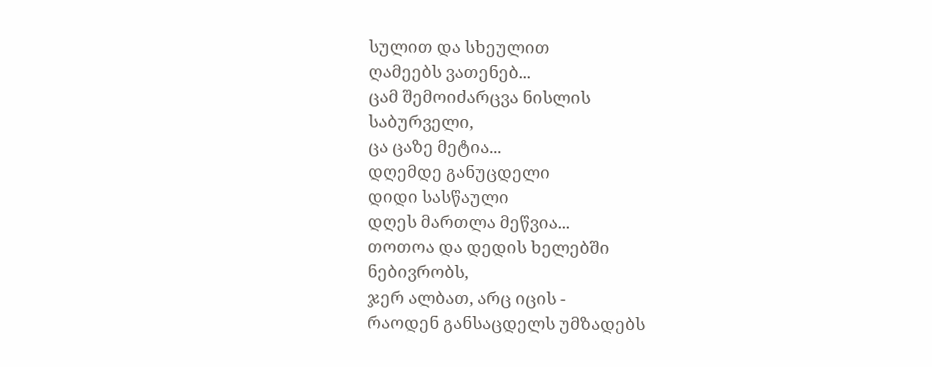სულით და სხეულით
ღამეებს ვათენებ...
ცამ შემოიძარცვა ნისლის
საბურველი,
ცა ცაზე მეტია...
დღემდე განუცდელი
დიდი სასწაული
დღეს მართლა მეწვია...
თოთოა და დედის ხელებში
ნებივრობს,
ჯერ ალბათ, არც იცის -
რაოდენ განსაცდელს უმზადებს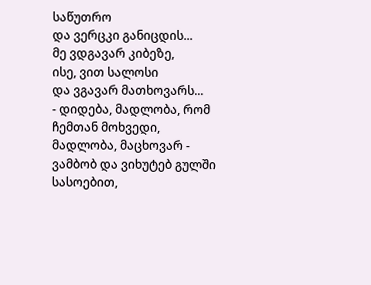საწუთრო
და ვერცკი განიცდის...
მე ვდგავარ კიბეზე,
ისე, ვით სალოსი
და ვგავარ მათხოვარს...
- დიდება, მადლობა, რომ
ჩემთან მოხვედი,
მადლობა, მაცხოვარ -
ვამბობ და ვიხუტებ გულში
სასოებით,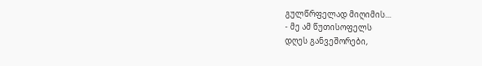გულწრფელად მიღიმის...
- მე ამ წუთისოფელს
დღეს განვეშორები,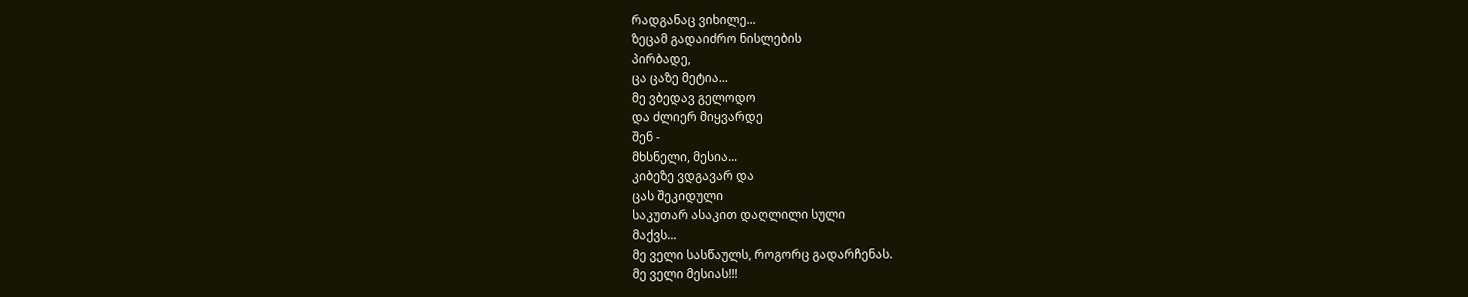რადგანაც ვიხილე...
ზეცამ გადაიძრო ნისლების
პირბადე,
ცა ცაზე მეტია...
მე ვბედავ გელოდო
და ძლიერ მიყვარდე
შენ -
მხსნელი, მესია...
კიბეზე ვდგავარ და
ცას შეკიდული
საკუთარ ასაკით დაღლილი სული
მაქვს...
მე ველი სასწაულს, როგორც გადარჩენას.
მე ველი მესიას!!!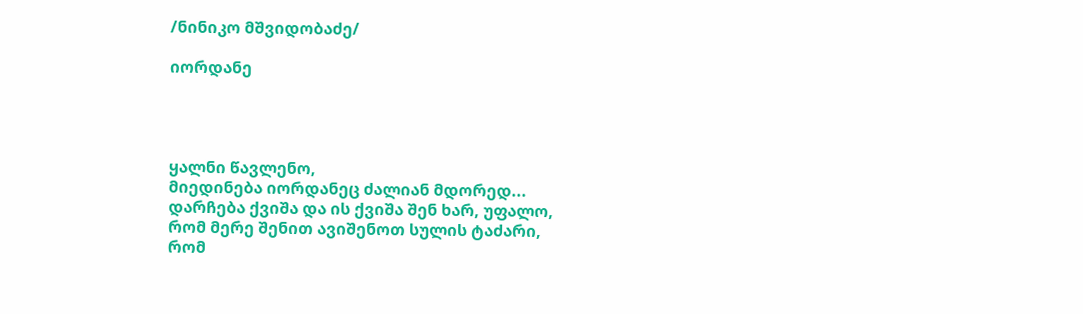/ნინიკო მშვიდობაძე/

იორდანე




ყალნი წავლენო,
მიედინება იორდანეც ძალიან მდორედ...
დარჩება ქვიშა და ის ქვიშა შენ ხარ, უფალო,
რომ მერე შენით ავიშენოთ სულის ტაძარი,
რომ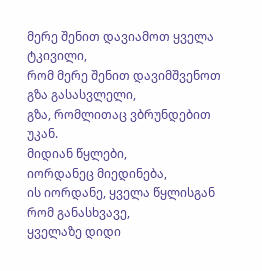მერე შენით დავიამოთ ყველა ტკივილი,
რომ მერე შენით დავიმშვენოთ გზა გასასვლელი,
გზა, რომლითაც ვბრუნდებით უკან.
მიდიან წყლები,
იორდანეც მიედინება,
ის იორდანე, ყველა წყლისგან რომ განასხვავე,
ყველაზე დიდი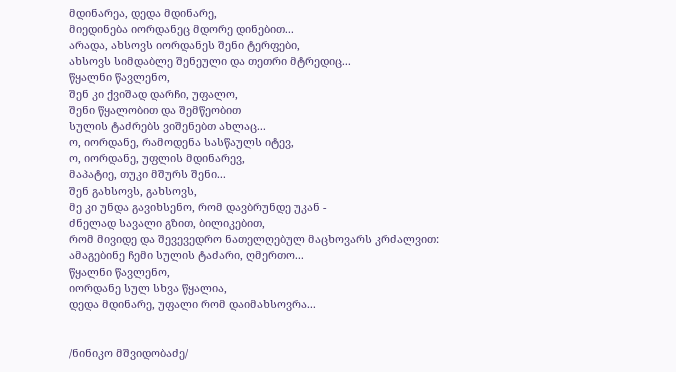მდინარეა, დედა მდინარე,
მიედინება იორდანეც მდორე დინებით...
არადა, ახსოვს იორდანეს შენი ტერფები,
ახსოვს სიმდაბლე შენეული და თეთრი მტრედიც...
წყალნი წავლენო,
შენ კი ქვიშად დარჩი, უფალო,
შენი წყალობით და შემწეობით
სულის ტაძრებს ვიშენებთ ახლაც...
ო, იორდანე, რამოდენა სასწაულს იტევ,
ო, იორდანე, უფლის მდინარევ,
მაპატიე, თუკი მშურს შენი...
შენ გახსოვს, გახსოვს,
მე კი უნდა გავიხსენო, რომ დავბრუნდე უკან -
ძნელად სავალი გზით, ბილიკებით,
რომ მივიდე და შევევედრო ნათელღებულ მაცხოვარს კრძალვით:
ამაგებინე ჩემი სულის ტაძარი, ღმერთო...
წყალნი წავლენო,
იორდანე სულ სხვა წყალია,
დედა მდინარე, უფალი რომ დაიმახსოვრა...


/ნინიკო მშვიდობაძე/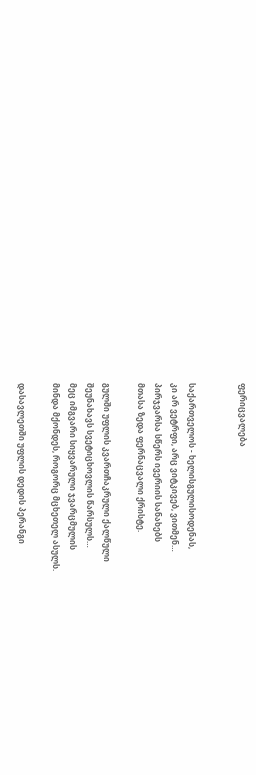ფერიცვალება


საქართველოს - ხელისგულისოდენას,
კი არ ვეტრფი, არც ვიტკივებ, ვითმენ…
პირჯვარსა სწერს ივერიის სანახებს
მთასა ზედა ფერნაცვალი ქრისტე.

გულში უფლის კვართჩაკრული ქალწული
შეუნახავს სვეტიცხოვლის წარსულს…
მეც იმგვარი სიყვარული ჯვარცმულის
მინდა მქონდეს, როგორც მცხეთელ ასულს.

დასავლეთში უფლის დედის პერანგი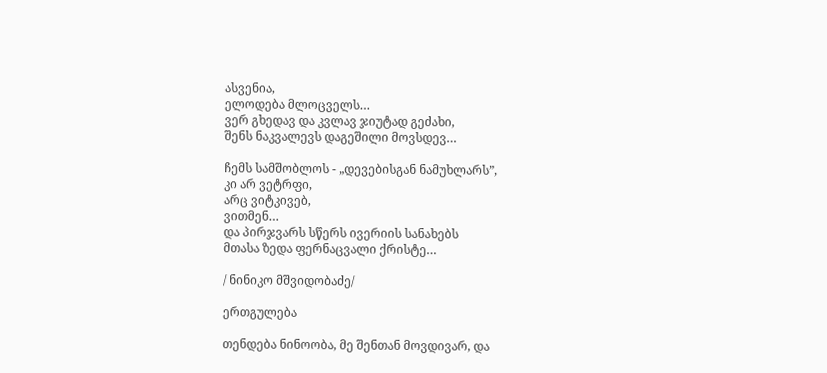ასვენია,
ელოდება მლოცველს…
ვერ გხედავ და კვლავ ჯიუტად გეძახი,
შენს ნაკვალევს დაგეშილი მოვსდევ…

ჩემს სამშობლოს - „დევებისგან ნამუხლარს”,
კი არ ვეტრფი,
არც ვიტკივებ,
ვითმენ…
და პირჯვარს სწერს ივერიის სანახებს
მთასა ზედა ფერნაცვალი ქრისტე…

/ ნინიკო მშვიდობაძე/

ერთგულება

თენდება ნინოობა, მე შენთან მოვდივარ, და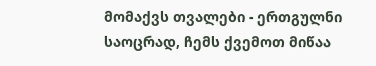მომაქვს თვალები - ერთგულნი საოცრად, ჩემს ქვემოთ მიწაა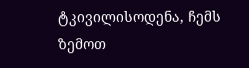ტკივილისოდენა, ჩემს ზემოთ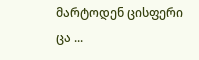მარტოდენ ცისფერი ცა ...